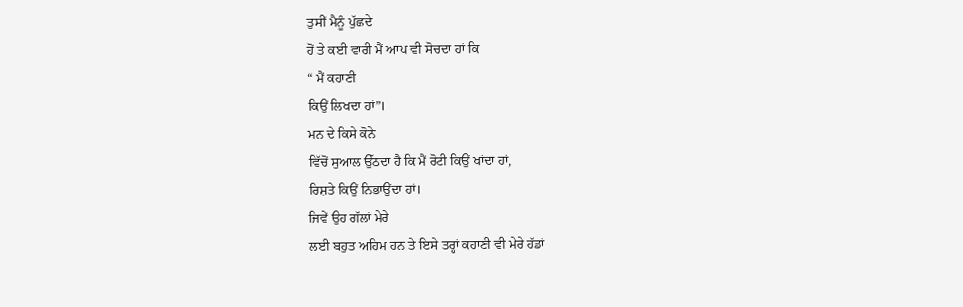ਤੁਸੀਂ ਮੈਨੂੰ ਪੁੱਛਦੇ
ਹੋਂ ਤੇ ਕਈ ਵਾਰੀ ਮੈਂ ਆਪ ਵੀ ਸੋਚਦਾ ਹਾਂ ਕਿ
“ ਮੈਂ ਕਹਾਣੀ
ਕਿਉਂ ਲਿਖਦਾ ਹਾਂ”।
ਮਨ ਦੇ ਕਿਸੇ ਕੋਨੇ
ਵਿੱਚੋਂ ਸੁਆਲ ਉੱਠਦਾ ਹੈ ਕਿ ਮੈਂ ਰੋਟੀ ਕਿਉਂ ਖਾਂਦਾ ਹਾਂ,
ਰਿਸ਼ਤੇ ਕਿਉਂ ਨਿਭਾਉਂਦਾ ਹਾਂ।
ਜਿਵੇਂ ਉਹ ਗੱਲਾਂ ਮੇਰੇ
ਲਈ ਬਹੁਤ ਅਹਿਮ ਹਨ ਤੇ ਇਸੇ ਤਰ੍ਹਾਂ ਕਹਾਣੀ ਵੀ ਮੇਰੇ ਹੱਡਾਂ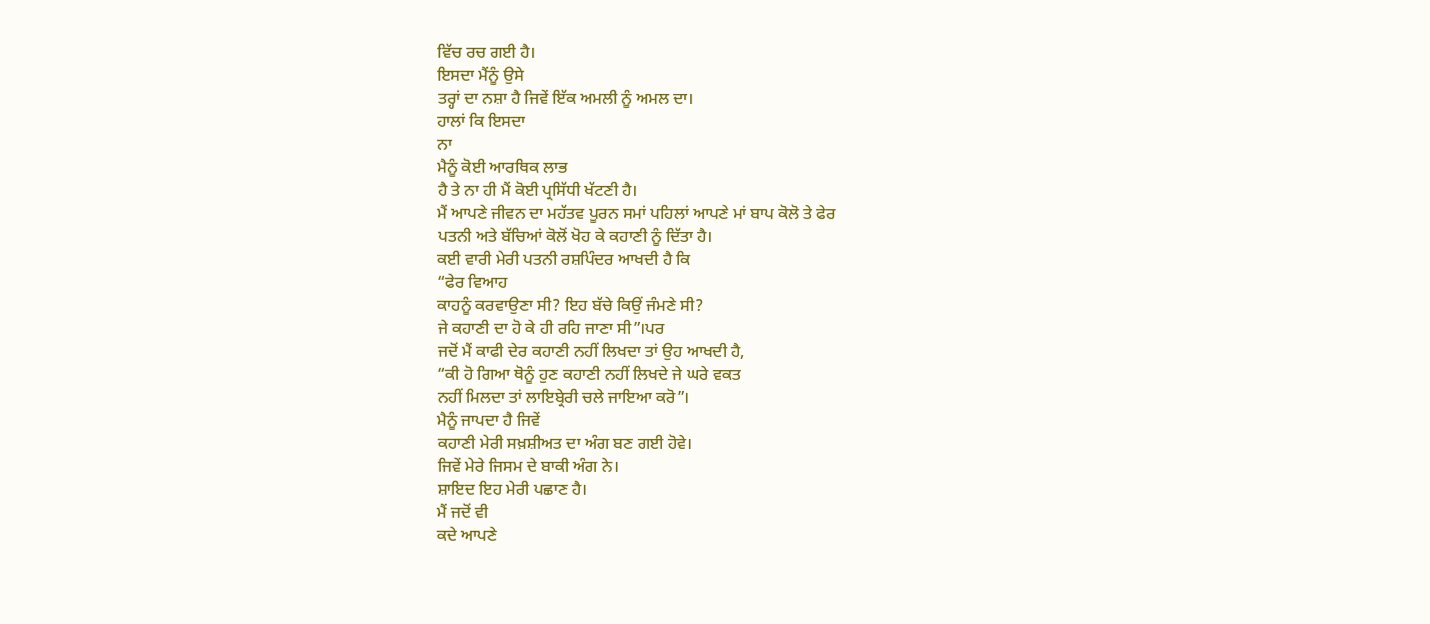ਵਿੱਚ ਰਚ ਗਈ ਹੈ।
ਇਸਦਾ ਮੈਂਨੂੰ ਉਸੇ
ਤਰ੍ਹਾਂ ਦਾ ਨਸ਼ਾ ਹੈ ਜਿਵੇਂ ਇੱਕ ਅਮਲੀ ਨੂੰ ਅਮਲ ਦਾ।
ਹਾਲਾਂ ਕਿ ਇਸਦਾ
ਨਾ
ਮੈਨੂੰ ਕੋਈ ਆਰਥਿਕ ਲਾਭ
ਹੈ ਤੇ ਨਾ ਹੀ ਮੈਂ ਕੋਈ ਪ੍ਰਸਿੱਧੀ ਖੱਟਣੀ ਹੈ।
ਮੈਂ ਆਪਣੇ ਜੀਵਨ ਦਾ ਮਹੱਤਵ ਪੂਰਨ ਸਮਾਂ ਪਹਿਲਾਂ ਆਪਣੇ ਮਾਂ ਬਾਪ ਕੋਲੋ ਤੇ ਫੇਰ
ਪਤਨੀ ਅਤੇ ਬੱਚਿਆਂ ਕੋਲੋਂ ਖੋਹ ਕੇ ਕਹਾਣੀ ਨੂੰ ਦਿੱਤਾ ਹੈ।
ਕਈ ਵਾਰੀ ਮੇਰੀ ਪਤਨੀ ਰਸ਼ਪਿੰਦਰ ਆਖਦੀ ਹੈ ਕਿ
“ਫੇਰ ਵਿਆਹ
ਕਾਹਨੂੰ ਕਰਵਾਉਣਾ ਸੀ? ਇਹ ਬੱਚੇ ਕਿਉਂ ਜੰਮਣੇ ਸੀ?
ਜੇ ਕਹਾਣੀ ਦਾ ਹੋ ਕੇ ਹੀ ਰਹਿ ਜਾਣਾ ਸੀ”।ਪਰ
ਜਦੋਂ ਮੈਂ ਕਾਫੀ ਦੇਰ ਕਹਾਣੀ ਨਹੀਂ ਲਿਖਦਾ ਤਾਂ ਉਹ ਆਖਦੀ ਹੈ,
“ਕੀ ਹੋ ਗਿਆ ਥੋਨੂੰ ਹੁਣ ਕਹਾਣੀ ਨਹੀਂ ਲਿਖਦੇ ਜੇ ਘਰੇ ਵਕਤ
ਨਹੀਂ ਮਿਲਦਾ ਤਾਂ ਲਾਇਬ੍ਰੇਰੀ ਚਲੇ ਜਾਇਆ ਕਰੋ”।
ਮੈਨੂੰ ਜਾਪਦਾ ਹੈ ਜਿਵੇਂ
ਕਹਾਣੀ ਮੇਰੀ ਸਖ਼ਸ਼ੀਅਤ ਦਾ ਅੰਗ ਬਣ ਗਈ ਹੋਵੇ।
ਜਿਵੇਂ ਮੇਰੇ ਜਿਸਮ ਦੇ ਬਾਕੀ ਅੰਗ ਨੇ।
ਸ਼ਾਇਦ ਇਹ ਮੇਰੀ ਪਛਾਣ ਹੈ।
ਮੈਂ ਜਦੋਂ ਵੀ
ਕਦੇ ਆਪਣੇ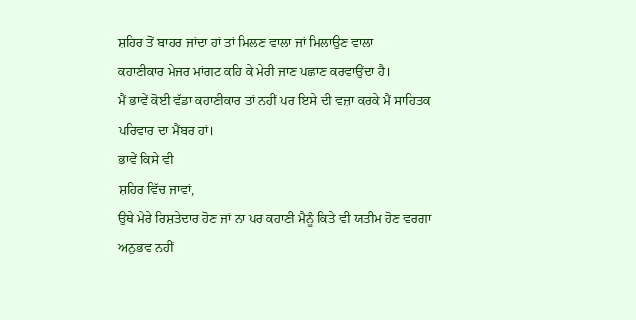ਸ਼ਹਿਰ ਤੋਂ ਬਾਹਰ ਜਾਂਦਾ ਹਾਂ ਤਾਂ ਮਿਲਣ ਵਾਲਾ ਜਾਂ ਮਿਲਾਉਣ ਵਾਲਾ
ਕਹਾਣੀਕਾਰ ਮੇਜਰ ਮਾਂਗਟ ਕਹਿ ਕੇ ਮੇਰੀ ਜਾਣ ਪਛਾਣ ਕਰਵਾਉਂਦਾ ਹੈ।
ਮੈਂ ਭਾਵੇਂ ਕੋਈ ਵੱਡਾ ਕਹਾਣੀਕਾਰ ਤਾਂ ਨਹੀਂ ਪਰ ਇਸੇ ਦੀ ਵਜ਼ਾ ਕਰਕੇ ਮੈਂ ਸਾਹਿਤਕ
ਪਰਿਵਾਰ ਦਾ ਮੈਂਬਰ ਹਾਂ।
ਭਾਵੇਂ ਕਿਸੇ ਵੀ
ਸ਼ਹਿਰ ਵਿੱਚ ਜਾਵਾਂ,
ਉਥੇ ਮੇਰੇ ਰਿਸ਼ਤੇਦਾਰ ਹੋਣ ਜਾਂ ਨਾ ਪਰ ਕਹਾਣੀ ਮੈਨੂੰ ਕਿਤੇ ਵੀ ਯਤੀਮ ਹੋਣ ਵਰਗਾ
ਅਨੁਭਵ ਨਹੀਂ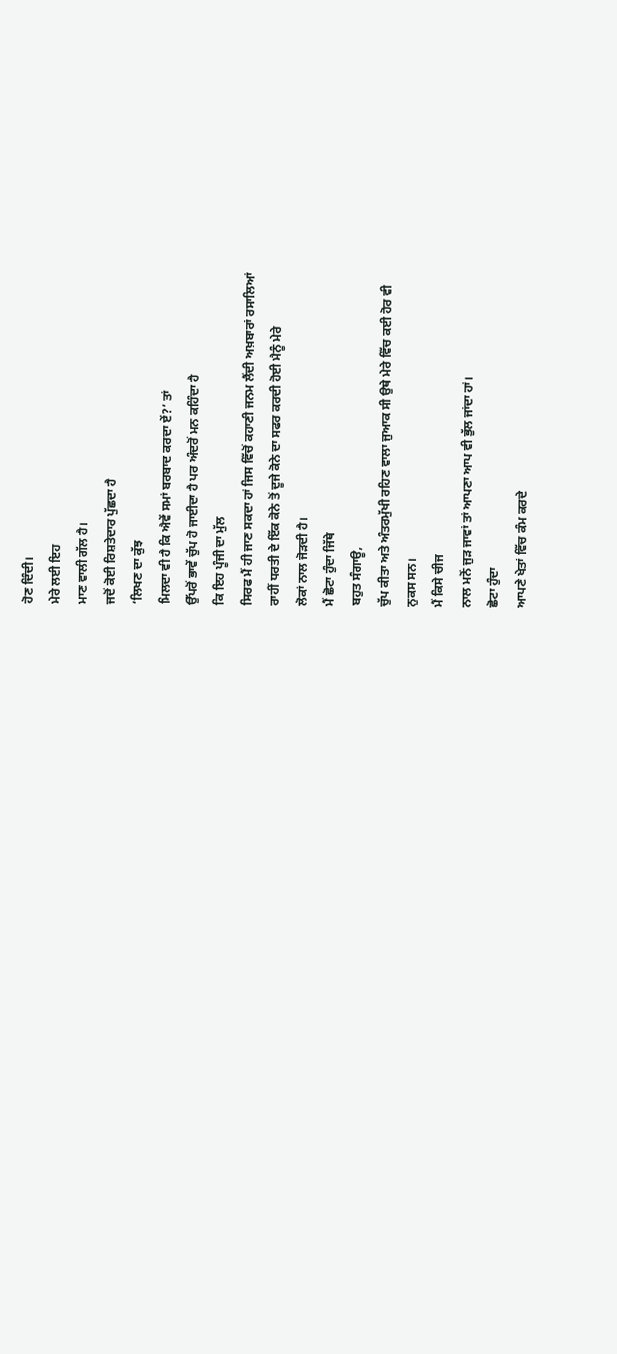ਹੋਣ ਦਿੰਦੀ।
ਮੇਰੇ ਲਈ ਇਹ
ਮਾਣ ਵਾਲੀ ਗੱਲ ਹੈ।
ਜਦੋਂ ਕੋਈ ਰਿਸ਼ਤੇਦਾਰ ਪੁੱਛਦਾ ਹੈ
‘ਲਿਖਣ ਦਾ ਕੁੱਝ
ਮਿਲਦਾ ਵੀ ਹੈ ਕਿ ਐਵੇਂ ਸਮਾਂ ਬਰਬਾਦ ਕਰਦਾ ਏਂ?’ ਤਾਂ
ਉੱਪਰੋਂ ਭਾਵੇਂ ਚੁੱਪ ਹੋ ਜਾਈਦਾ ਹੈ ਪਰ ਅੰਦਰੋਂ ਮਨ ਕਹਿੰਦਾ ਹੈ
ਕਿ ਇਹ ਪੂੰਜੀ ਦਾ ਮੁੱਲ
ਸਿਰਫ ਮੈਂ ਹੀ ਜਾਣ ਸਕਦਾ ਹਾਂ ਜਿਸ ਵਿੱਚੋਂ ਕਹਾਣੀ ਜਨਮ ਲੈਂਦੀ ਅਖ਼ਬਾਰਾਂ ਰਸਾਲਿਆਂ
ਰਾਹੀਂ ਧਰਤੀ ਦੇ ਇੱਕ ਕੋਨੇ ਤੋਂ ਦੂਜੇ ਕੋਨੇ ਦਾ ਸਫਰ ਕਰਦੀ ਹੋਈ ਮੈਨੂੰ ਮੇਰੇ
ਲੋਕਾਂ ਨਾਲ ਜੋੜਦੀ ਹੈ।
ਮੈਂ ਛੋਟਾ ਹੁੰਦਾ ਜਿੱਥੇ
ਬਹੁਤ ਸੰਗਾਊ,
ਚੁੱਪ ਕੀਤਾ ਅਤੇ ਅੰਤਰਮੁੱਖੀ ਰਹਿਣ ਵਾਲਾ ਜੁਆਕ ਸੀ ਉਥੇ ਮੇਰੇ ਵਿੱਚ ਕਈ ਹੋਰ ਵੀ
ਨੁਕਸ ਸਨ।
ਮੈਂ ਕਿਸੇ ਚੀਜ
ਨਾਲ ਮਨੋਂ ਜੁੜ ਜਾਵਾਂ ਤਾਂ ਆਪਣਾ ਆਪ ਵੀ ਭੁੱਲ ਜਾਂਦਾ ਹਾਂ।
ਛੋਟਾ ਹੁੰਦਾ
ਆਪਣੇ ਖੇਤਾਂ ਵਿੱਚ ਕੰਮ ਕਰਦੇ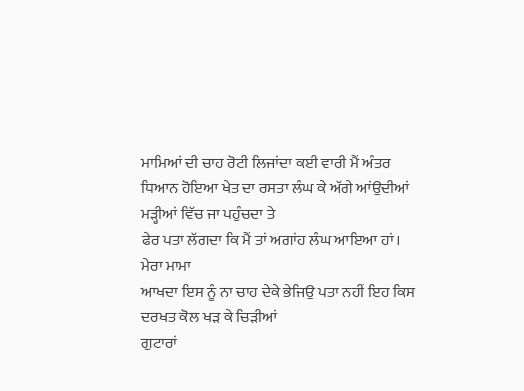ਮਾਮਿਆਂ ਦੀ ਚਾਹ ਰੋਟੀ ਲਿਜਾਂਦਾ ਕਈ ਵਾਰੀ ਮੈਂ ਅੰਤਰ
ਧਿਆਨ ਹੋਇਆ ਖੇਤ ਦਾ ਰਸਤਾ ਲੰਘ ਕੇ ਅੱਗੇ ਆਂਉਦੀਆਂ ਮੜ੍ਹੀਆਂ ਵਿੱਚ ਜਾ ਪਹੁੰਚਦਾ ਤੇ
ਫੇਰ ਪਤਾ ਲੱਗਦਾ ਕਿ ਮੈਂ ਤਾਂ ਅਗਾਂਹ ਲੰਘ ਆਇਆ ਹਾਂ।
ਮੇਰਾ ਮਾਮਾ
ਆਖਦਾ ਇਸ ਨੂੰ ਨਾ ਚਾਹ ਦੇਕੇ ਭੇਜਿਉ ਪਤਾ ਨਹੀਂ ਇਹ ਕਿਸ ਦਰਖਤ ਕੋਲ ਖੜ ਕੇ ਚਿੜੀਆਂ
ਗੁਟਾਰਾਂ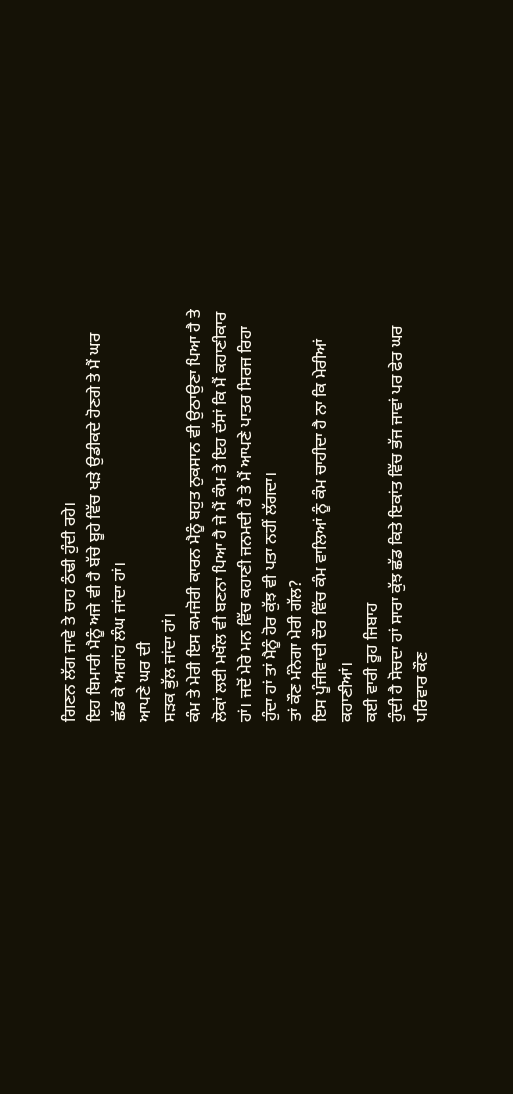ਗਿਣਨ ਲੱਗ ਜਾਵੇ ਤੇ ਚਾਹ ਠੰਢੀ ਹੁੰਦੀ ਰਹੇ।
ਇਹ ਬਿਮਾਰੀ ਮੈਨੂੰ ਅਜੇ ਵੀ ਹੈ ਬੱਚੇ ਬੂਹੇ ਵਿੱਚ ਖੜੇ ਉਡੀਕਦੇ ਹੋਣਗੇ ਤੇ ਮੈਂ ਘਰ
ਛੱਡ ਕੇ ਅਗਾਂਹ ਲੰਘ ਜਾਂਦਾ ਹਾਂ।
ਆਪਣੇ ਘਰ ਦੀ
ਸੜਕ ਭੁੱਲ ਜਾਂਦਾ ਹਾਂ।
ਕੰਮ ਤੇ ਮੇਰੀ ਇਸ ਕਮਜੋਰੀ ਕਾਰਨ ਮੈਨੂੰ ਬਹੁਤ ਨੁਕਸਾਨ ਵੀ ਉਠਾਉਣਾ ਪਿਆ ਹੈ ਤੇ
ਲੋਕਾਂ ਲਈ ਮਖੌਲ ਵੀ ਬਣਨਾ ਪਿਆ ਹੈ ਜੇ ਮੈਂ ਕੰਮ ਤੇ ਇਹ ਦੱਸਾਂ ਕਿ ਮੈਂ ਕਹਾਣੀਕਾਰ
ਹਾਂ। ਜਦੋਂ ਮੇਰੇ ਮਨ ਵਿੱਚ ਕਹਾਣੀ ਜਨਮਦੀ ਹੈ ਤੇ ਮੈਂ ਆਪਣੇ ਪਾਤਰ ਸਿਰਜ ਰਿਹਾ
ਹੁੰਦਾ ਹਾਂ ਤਾਂ ਮੈਨੂੰ ਹੋਰ ਕੁੱਝ ਵੀ ਪਤਾ ਨਹੀਂ ਲੱਗਦਾ।
ਤਾਂ ਕੌਣ ਮੰਨੇਗਾ ਮੇਰੀ ਗੱਲ?
ਇਸ ਪੂੰਜੀਵਾਦੀ ਦੌਰ ਵਿੱਚ ਕੰਮ ਵਾਲਿਆਂ ਨੂੰ ਕੰਮ ਚਾਹੀਦਾ ਹੈ ਨਾ ਕਿ ਮੇਰੀਆਂ
ਕਹਾਣੀਆਂ।
ਕਈ ਵਾਰੀ ਰੂਹ ਜਿਬਾਹ
ਹੁੰਦੀ ਹੈ ਸੋਚਦਾ ਹਾਂ ਸਾਰਾ ਕੁੱਝ ਛੱਡ ਕਿਤੇ ਇਕਾਂਤ ਵਿੱਚ ਭੱਜ ਜਾਵਾਂ ਪਰ ਫੇਰ ਘਰ
ਪਰਿਵਾਰ ਕੌਣ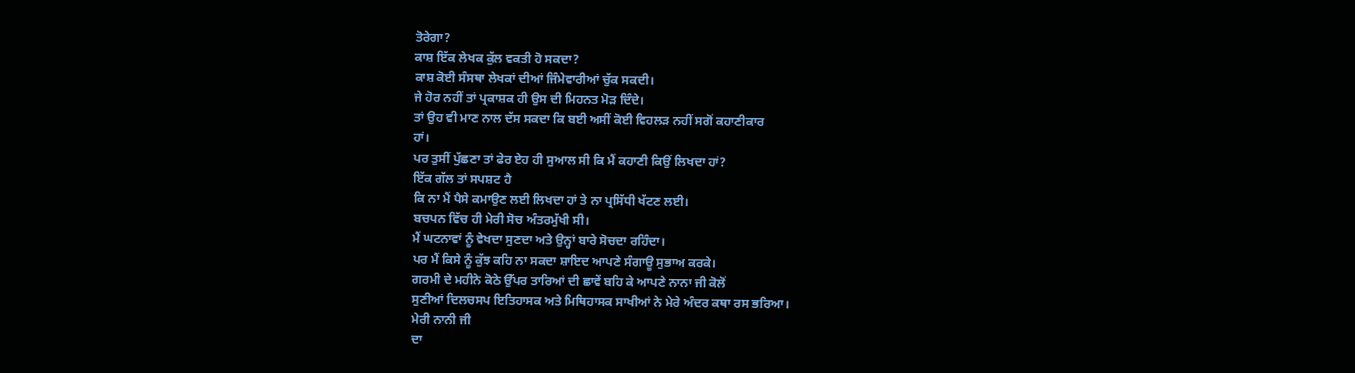ਤੋਰੇਗਾ?
ਕਾਸ਼ ਇੱਕ ਲੇਖਕ ਕੁੱਲ ਵਕਤੀ ਹੋ ਸਕਦਾ?
ਕਾਸ਼ ਕੋਈ ਸੰਸਥਾ ਲੇਖਕਾਂ ਦੀਆਂ ਜਿੰਮੇਵਾਰੀਆਂ ਚੁੱਕ ਸਕਦੀ।
ਜੇ ਹੋਰ ਨਹੀਂ ਤਾਂ ਪ੍ਰਕਾਸ਼ਕ ਹੀ ਉਸ ਦੀ ਮਿਹਨਤ ਮੋੜ ਦਿੰਦੇ।
ਤਾਂ ਉਹ ਵੀ ਮਾਣ ਨਾਲ ਦੱਸ ਸਕਦਾ ਕਿ ਬਈ ਅਸੀਂ ਕੋਈ ਵਿਹਲੜ ਨਹੀਂ ਸਗੋਂ ਕਹਾਣੀਕਾਰ
ਹਾਂ।
ਪਰ ਤੁਸੀਂ ਪੁੱਛਣਾ ਤਾਂ ਫੇਰ ਏਹ ਹੀ ਸੁਆਲ ਸੀ ਕਿ ਮੈਂ ਕਹਾਣੀ ਕਿਉਂ ਲਿਖਦਾ ਹਾਂ?
ਇੱਕ ਗੱਲ ਤਾਂ ਸਪਸ਼ਟ ਹੈ
ਕਿ ਨਾ ਮੈਂ ਪੈਸੇ ਕਮਾਉਣ ਲਈ ਲਿਖਦਾ ਹਾਂ ਤੇ ਨਾ ਪ੍ਰਸਿੱਧੀ ਖੱਟਣ ਲਈ।
ਬਚਪਨ ਵਿੱਚ ਹੀ ਮੇਰੀ ਸੋਚ ਅੰਤਰਮੁੱਖੀ ਸੀ।
ਮੈਂ ਘਟਨਾਵਾਂ ਨੂੰ ਵੇਖਦਾ ਸੁਣਦਾ ਅਤੇ ਉਨ੍ਹਾਂ ਬਾਰੇ ਸੋਚਦਾ ਰਹਿੰਦਾ।
ਪਰ ਮੈਂ ਕਿਸੇ ਨੂੰ ਕੁੱਝ ਕਹਿ ਨਾ ਸਕਦਾ ਸ਼ਾਇਦ ਆਪਣੇ ਸੰਗਾਊ ਸੁਭਾਅ ਕਰਕੇ।
ਗਰਮੀ ਦੇ ਮਹੀਨੇ ਕੋਠੇ ਉੱਪਰ ਤਾਰਿਆਂ ਦੀ ਛਾਵੇਂ ਬਹਿ ਕੇ ਆਪਣੇ ਨਾਨਾ ਜੀ ਕੋਲੋਂ
ਸੁਣੀਆਂ ਦਿਲਚਸਪ ਇਤਿਹਾਸਕ ਅਤੇ ਮਿਥਿਹਾਸਕ ਸਾਖੀਆਂ ਨੇ ਮੇਰੇ ਅੰਦਰ ਕਥਾ ਰਸ ਭਰਿਆ।
ਮੇਰੀ ਨਾਨੀ ਜੀ
ਦਾ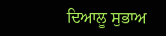ਦਿਆਲੂ ਸੁਭਾਅ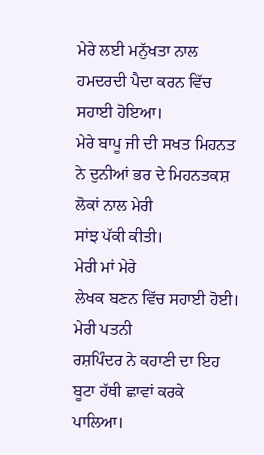ਮੇਰੇ ਲਈ ਮਨੁੱਖਤਾ ਨਾਲ ਹਮਦਰਦੀ ਪੈਦਾ ਕਰਨ ਵਿੱਚ ਸਹਾਈ ਹੋਇਆ।
ਮੇਰੇ ਬਾਪੂ ਜੀ ਦੀ ਸਖਤ ਮਿਹਨਤ ਨੇ ਦੁਨੀਆਂ ਭਰ ਦੇ ਮਿਹਨਤਕਸ਼ ਲੋਕਾਂ ਨਾਲ ਮੇਰੀ
ਸਾਂਝ ਪੱਕੀ ਕੀਤੀ।
ਮੇਰੀ ਮਾਂ ਮੇਰੇ
ਲੇਖਕ ਬਣਨ ਵਿੱਚ ਸਹਾਈ ਹੋਈ।
ਮੇਰੀ ਪਤਨੀ
ਰਸ਼ਪਿੰਦਰ ਨੇ ਕਹਾਣੀ ਦਾ ਇਹ ਬੂਟਾ ਹੱਥੀ ਛਾਵਾਂ ਕਰਕੇ ਪਾਲਿਆ।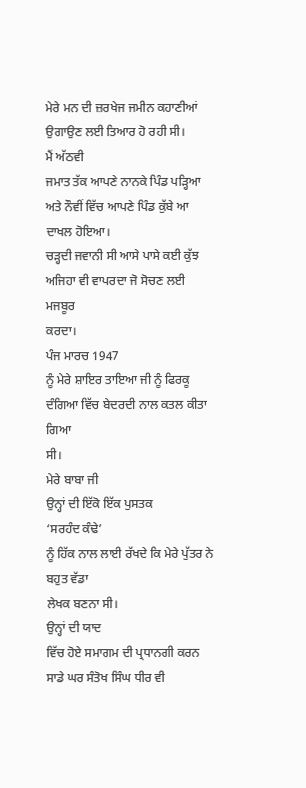ਮੇਰੇ ਮਨ ਦੀ ਜ਼ਰਖੇਜ ਜਮੀਨ ਕਹਾਣੀਆਂ ਉਗਾਉਣ ਲਈ ਤਿਆਰ ਹੋ ਰਹੀ ਸੀ।
ਮੈਂ ਅੱਠਵੀ
ਜਮਾਤ ਤੱਕ ਆਪਣੇ ਨਾਨਕੇ ਪਿੰਡ ਪੜ੍ਹਿਆ ਅਤੇ ਨੌਵੀਂ ਵਿੱਚ ਆਪਣੇ ਪਿੰਡ ਕੁੱਬੇ ਆ
ਦਾਖਲ ਹੋਇਆ।
ਚੜ੍ਹਦੀ ਜਵਾਨੀ ਸੀ ਆਸੇ ਪਾਸੇ ਕਈ ਕੁੱਝ ਅਜਿਹਾ ਵੀ ਵਾਪਰਦਾ ਜੋ ਸੋਚਣ ਲਈ ਮਜਬੂਰ
ਕਰਦਾ।
ਪੰਜ ਮਾਰਚ 1947
ਨੂੰ ਮੇਰੇ ਸ਼ਾਇਰ ਤਾਇਆ ਜੀ ਨੂੰ ਫਿਰਕੂ ਦੰਗਿਆ ਵਿੱਚ ਬੇਦਰਦੀ ਨਾਲ ਕਤਲ ਕੀਤਾ ਗਿਆ
ਸੀ।
ਮੇਰੇ ਬਾਬਾ ਜੀ
ਉਨ੍ਹਾਂ ਦੀ ਇੱਕੋ ਇੱਕ ਪੁਸਤਕ
‘ਸਰਹੰਦ ਕੰਢੇ’
ਨੂੰ ਹਿੱਕ ਨਾਲ ਲਾਈ ਰੱਖਦੇ ਕਿ ਮੇਰੇ ਪੁੱਤਰ ਨੇ ਬਹੁਤ ਵੱਡਾ
ਲੇਖਕ ਬਣਨਾ ਸੀ।
ਉਨ੍ਹਾਂ ਦੀ ਯਾਦ
ਵਿੱਚ ਹੋਏ ਸਮਾਗਮ ਦੀ ਪ੍ਰਧਾਨਗੀ ਕਰਨ ਸਾਡੇ ਘਰ ਸੰਤੋਖ ਸਿੰਘ ਧੀਰ ਵੀ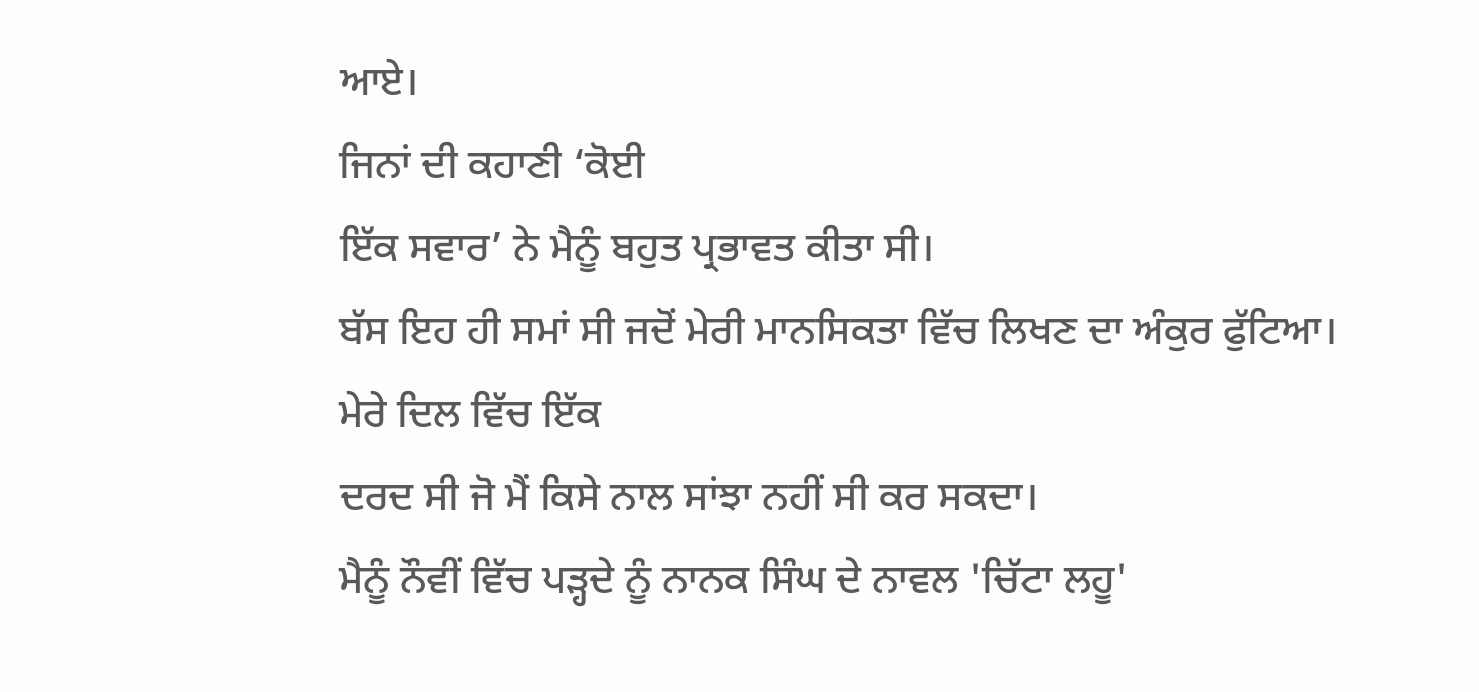ਆਏ।
ਜਿਨਾਂ ਦੀ ਕਹਾਣੀ ‘ਕੋਈ
ਇੱਕ ਸਵਾਰ’ ਨੇ ਮੈਨੂੰ ਬਹੁਤ ਪ੍ਰਭਾਵਤ ਕੀਤਾ ਸੀ।
ਬੱਸ ਇਹ ਹੀ ਸਮਾਂ ਸੀ ਜਦੋਂ ਮੇਰੀ ਮਾਨਸਿਕਤਾ ਵਿੱਚ ਲਿਖਣ ਦਾ ਅੰਕੁਰ ਫੁੱਟਿਆ।
ਮੇਰੇ ਦਿਲ ਵਿੱਚ ਇੱਕ
ਦਰਦ ਸੀ ਜੋ ਮੈਂ ਕਿਸੇ ਨਾਲ ਸਾਂਝਾ ਨਹੀਂ ਸੀ ਕਰ ਸਕਦਾ।
ਮੈਨੂੰ ਨੌਵੀਂ ਵਿੱਚ ਪੜ੍ਹਦੇ ਨੂੰ ਨਾਨਕ ਸਿੰਘ ਦੇ ਨਾਵਲ 'ਚਿੱਟਾ ਲਹੂ'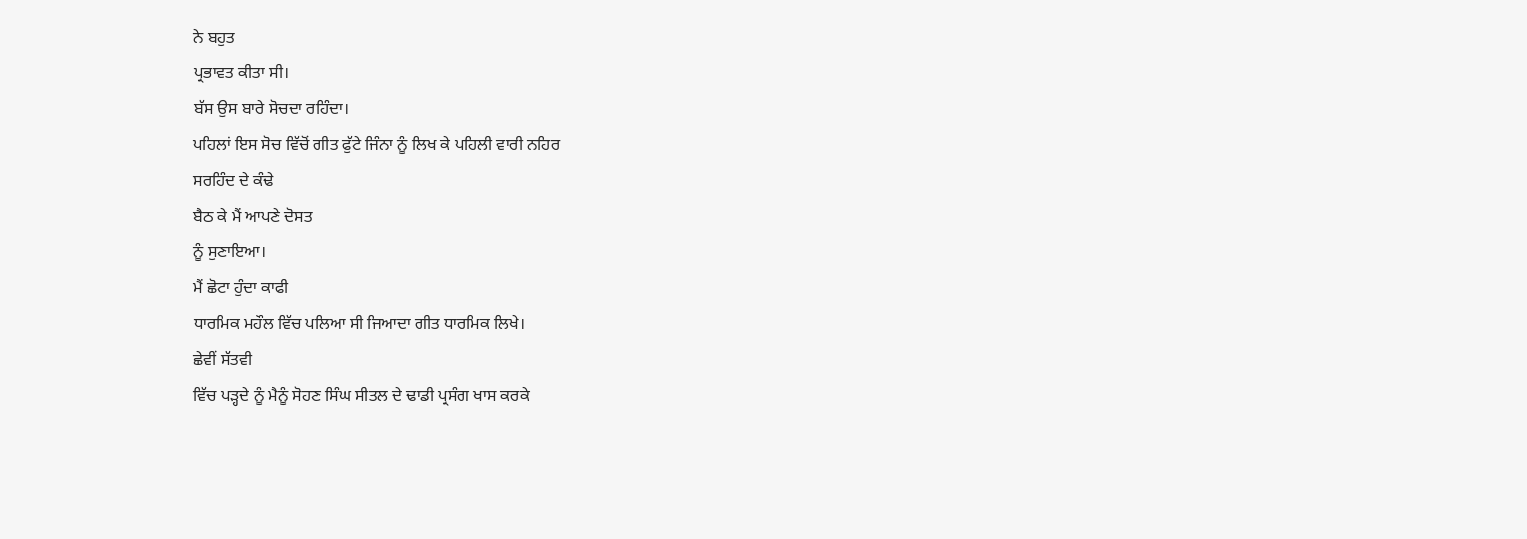ਨੇ ਬਹੁਤ
ਪ੍ਰਭਾਵਤ ਕੀਤਾ ਸੀ।
ਬੱਸ ਉਸ ਬਾਰੇ ਸੋਚਦਾ ਰਹਿੰਦਾ।
ਪਹਿਲਾਂ ਇਸ ਸੋਚ ਵਿੱਚੋਂ ਗੀਤ ਫੁੱਟੇ ਜਿੰਨਾ ਨੂੰ ਲਿਖ ਕੇ ਪਹਿਲੀ ਵਾਰੀ ਨਹਿਰ
ਸਰਹਿੰਦ ਦੇ ਕੰਢੇ
ਬੈਠ ਕੇ ਮੈਂ ਆਪਣੇ ਦੋਸਤ
ਨੂੰ ਸੁਣਾਇਆ।
ਮੈਂ ਛੋਟਾ ਹੁੰਦਾ ਕਾਫੀ
ਧਾਰਮਿਕ ਮਹੌਲ ਵਿੱਚ ਪਲਿਆ ਸੀ ਜਿਆਦਾ ਗੀਤ ਧਾਰਮਿਕ ਲਿਖੇ।
ਛੇਵੀਂ ਸੱਤਵੀ
ਵਿੱਚ ਪੜ੍ਹਦੇ ਨੂੰ ਮੈਨੂੰ ਸੋਹਣ ਸਿੰਘ ਸੀਤਲ ਦੇ ਢਾਡੀ ਪ੍ਰਸੰਗ ਖਾਸ ਕਰਕੇ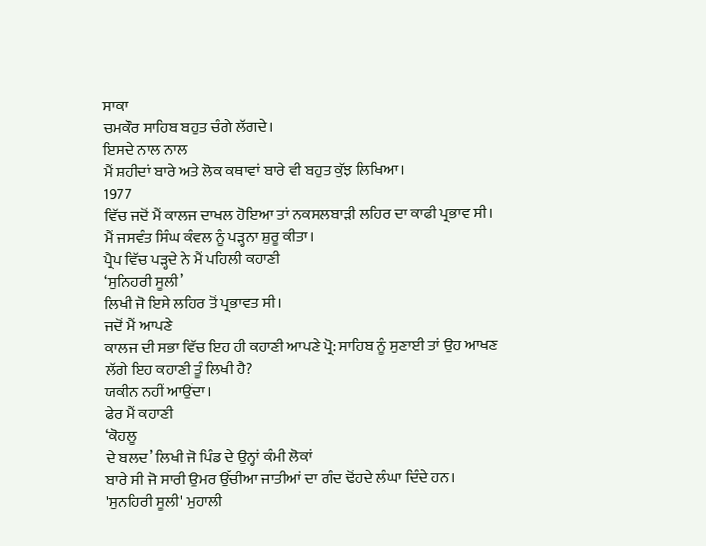ਸਾਕਾ
ਚਮਕੌਰ ਸਾਹਿਬ ਬਹੁਤ ਚੰਗੇ ਲੱਗਦੇ।
ਇਸਦੇ ਨਾਲ ਨਾਲ
ਮੈਂ ਸ਼ਹੀਦਾਂ ਬਾਰੇ ਅਤੇ ਲੋਕ ਕਥਾਵਾਂ ਬਾਰੇ ਵੀ ਬਹੁਤ ਕੁੱਝ ਲਿਖਿਆ।
1977
ਵਿੱਚ ਜਦੋਂ ਮੈਂ ਕਾਲਜ ਦਾਖਲ ਹੋਇਆ ਤਾਂ ਨਕਸਲਬਾੜੀ ਲਹਿਰ ਦਾ ਕਾਫੀ ਪ੍ਰਭਾਵ ਸੀ।
ਮੈਂ ਜਸਵੰਤ ਸਿੰਘ ਕੰਵਲ ਨੂੰ ਪੜ੍ਹਨਾ ਸ਼ੁਰੂ ਕੀਤਾ।
ਪ੍ਰੈਪ ਵਿੱਚ ਪੜ੍ਹਦੇ ਨੇ ਮੈਂ ਪਹਿਲੀ ਕਹਾਣੀ
‘ਸੁਨਿਹਰੀ ਸੂਲੀ’
ਲਿਖੀ ਜੋ ਇਸੇ ਲਹਿਰ ਤੋਂ ਪ੍ਰਭਾਵਤ ਸੀ।
ਜਦੋਂ ਮੈਂ ਆਪਣੇ
ਕਾਲਜ ਦੀ ਸਭਾ ਵਿੱਚ ਇਹ ਹੀ ਕਹਾਣੀ ਆਪਣੇ ਪ੍ਰੋ: ਸਾਹਿਬ ਨੂੰ ਸੁਣਾਈ ਤਾਂ ਉਹ ਆਖਣ
ਲੱਗੇ ਇਹ ਕਹਾਣੀ ਤੂੰ ਲਿਖੀ ਹੈ?
ਯਕੀਨ ਨਹੀਂ ਆਉਂਦਾ।
ਫੇਰ ਮੈਂ ਕਹਾਣੀ
‘ਕੋਹਲੂ
ਦੇ ਬਲਦ’ ਲਿਖੀ ਜੋ ਪਿੰਡ ਦੇ ਉਨ੍ਹਾਂ ਕੰਮੀ ਲੋਕਾਂ
ਬਾਰੇ ਸੀ ਜੋ ਸਾਰੀ ਉਮਰ ਉੱਚੀਆ ਜਾਤੀਆਂ ਦਾ ਗੰਦ ਢੋਂਹਦੇ ਲੰਘਾ ਦਿੰਦੇ ਹਨ।
'ਸੁਨਹਿਰੀ ਸੂਲੀ' ਮੁਹਾਲੀ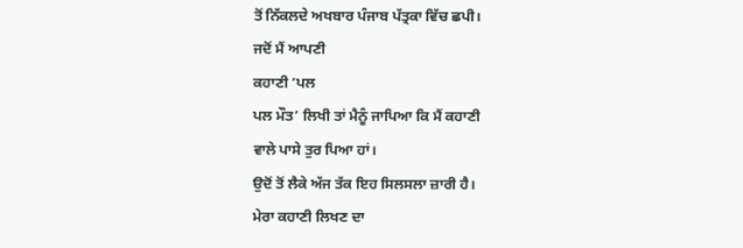ਤੋਂ ਨਿੱਕਲਦੇ ਅਖਬਾਰ ਪੰਜਾਬ ਪੱਤ੍ਰਕਾ ਵਿੱਚ ਛਪੀ।
ਜਦੋਂ ਮੈਂ ਆਪਣੀ
ਕਹਾਣੀ ‘ਪਲ
ਪਲ ਮੌਤ’ ਲਿਖੀ ਤਾਂ ਮੈਨੂੰ ਜਾਪਿਆ ਕਿ ਮੈਂ ਕਹਾਣੀ
ਵਾਲੇ ਪਾਸੇ ਤੁਰ ਪਿਆ ਹਾਂ।
ਉਦੋਂ ਤੋਂ ਲੈਕੇ ਅੱਜ ਤੱਕ ਇਹ ਸਿਲਸਲਾ ਜ਼ਾਰੀ ਹੈ।
ਮੇਰਾ ਕਹਾਣੀ ਲਿਖਣ ਦਾ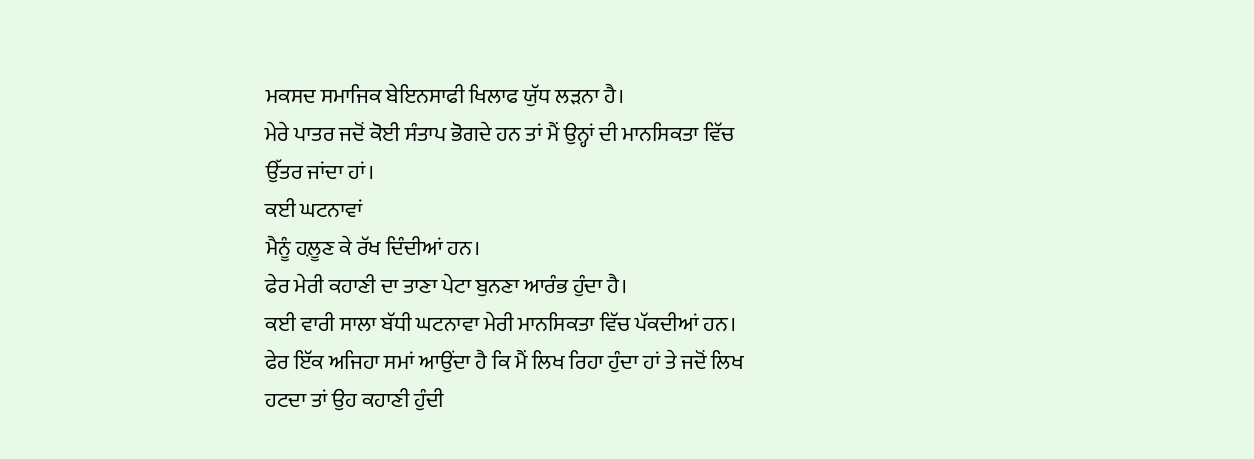ਮਕਸਦ ਸਮਾਜਿਕ ਬੇਇਨਸਾਫੀ ਖਿਲਾਫ ਯੁੱਧ ਲੜਨਾ ਹੈ।
ਮੇਰੇ ਪਾਤਰ ਜਦੋਂ ਕੋਈ ਸੰਤਾਪ ਭੋਗਦੇ ਹਨ ਤਾਂ ਮੈਂ ਉਨ੍ਹਾਂ ਦੀ ਮਾਨਸਿਕਤਾ ਵਿੱਚ
ਉੱਤਰ ਜਾਂਦਾ ਹਾਂ।
ਕਈ ਘਟਨਾਵਾਂ
ਮੈਨੂੰ ਹਲ਼ੂਣ ਕੇ ਰੱਖ ਦਿੰਦੀਆਂ ਹਨ।
ਫੇਰ ਮੇਰੀ ਕਹਾਣੀ ਦਾ ਤਾਣਾ ਪੇਟਾ ਬੁਨਣਾ ਆਰੰਭ ਹੁੰਦਾ ਹੈ।
ਕਈ ਵਾਰੀ ਸਾਲਾ ਬੱਧੀ ਘਟਨਾਵਾ ਮੇਰੀ ਮਾਨਸਿਕਤਾ ਵਿੱਚ ਪੱਕਦੀਆਂ ਹਨ।
ਫੇਰ ਇੱਕ ਅਜਿਹਾ ਸਮਾਂ ਆਉਂਦਾ ਹੈ ਕਿ ਮੈਂ ਲਿਖ ਰਿਹਾ ਹੁੰਦਾ ਹਾਂ ਤੇ ਜਦੋਂ ਲਿਖ
ਹਟਦਾ ਤਾਂ ਉਹ ਕਹਾਣੀ ਹੁੰਦੀ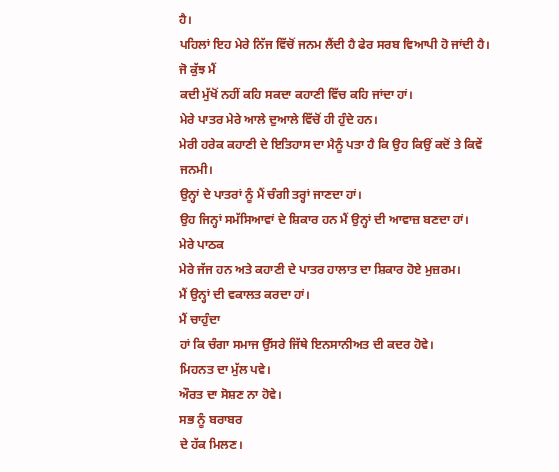ਹੈ।
ਪਹਿਲਾਂ ਇਹ ਮੇਰੇ ਨਿੱਜ ਵਿੱਚੋਂ ਜਨਮ ਲੈਂਦੀ ਹੈ ਫੇਰ ਸਰਬ ਵਿਆਪੀ ਹੋ ਜਾਂਦੀ ਹੈ।
ਜੋ ਕੁੱਝ ਮੈਂ
ਕਦੀ ਮੁੱਖੋਂ ਨਹੀਂ ਕਹਿ ਸਕਦਾ ਕਹਾਣੀ ਵਿੱਚ ਕਹਿ ਜਾਂਦਾ ਹਾਂ।
ਮੇਰੇ ਪਾਤਰ ਮੇਰੇ ਆਲੇ ਦੁਆਲੇ ਵਿੱਚੋਂ ਹੀ ਹੁੰਦੇ ਹਨ।
ਮੇਰੀ ਹਰੇਕ ਕਹਾਣੀ ਦੇ ਇਤਿਹਾਸ ਦਾ ਮੈਨੂੰ ਪਤਾ ਹੈ ਕਿ ਉਹ ਕਿਉਂ ਕਦੋਂ ਤੇ ਕਿਵੇਂ
ਜਨਮੀ।
ਉਨ੍ਹਾਂ ਦੇ ਪਾਤਰਾਂ ਨੂੰ ਮੈਂ ਚੰਗੀ ਤਰ੍ਹਾਂ ਜਾਣਦਾ ਹਾਂ।
ਉਹ ਜਿਨ੍ਹਾਂ ਸਮੱਸਿਆਵਾਂ ਦੇ ਸ਼ਿਕਾਰ ਹਨ ਮੈਂ ਉਨ੍ਹਾਂ ਦੀ ਆਵਾਜ਼ ਬਣਦਾ ਹਾਂ।
ਮੇਰੇ ਪਾਠਕ
ਮੇਰੇ ਜੱਜ ਹਨ ਅਤੇ ਕਹਾਣੀ ਦੇ ਪਾਤਰ ਹਾਲਾਤ ਦਾ ਸ਼ਿਕਾਰ ਹੋਏ ਮੁਜ਼ਰਮ।
ਮੈਂ ਉਨ੍ਹਾਂ ਦੀ ਵਕਾਲਤ ਕਰਦਾ ਹਾਂ।
ਮੈਂ ਚਾਹੁੰਦਾ
ਹਾਂ ਕਿ ਚੰਗਾ ਸਮਾਜ ਉੱਸਰੇ ਜਿੱਥੇ ਇਨਸਾਨੀਅਤ ਦੀ ਕਦਰ ਹੋਵੇ।
ਮਿਹਨਤ ਦਾ ਮੁੱਲ ਪਵੇ।
ਔਰਤ ਦਾ ਸੋਸ਼ਣ ਨਾ ਹੋਵੇ।
ਸਭ ਨੂੰ ਬਰਾਬਰ
ਦੇ ਹੱਕ ਮਿਲਣ।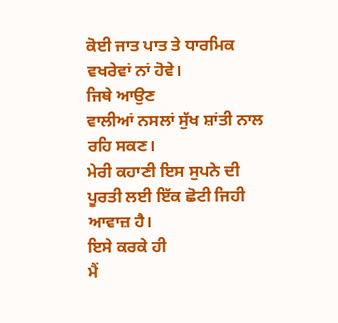ਕੋਈ ਜਾਤ ਪਾਤ ਤੇ ਧਾਰਮਿਕ ਵਖਰੇਵਾਂ ਨਾਂ ਹੋਵੇ।
ਜਿਥੇ ਆਉਣ
ਵਾਲੀਆਂ ਨਸਲਾਂ ਸੁੱਖ ਸ਼ਾਂਤੀ ਨਾਲ ਰਹਿ ਸਕਣ।
ਮੇਰੀ ਕਹਾਣੀ ਇਸ ਸੁਪਨੇ ਦੀ ਪੂਰਤੀ ਲਈ ਇੱਕ ਛੋਟੀ ਜਿਹੀ ਆਵਾਜ਼ ਹੈ।
ਇਸੇ ਕਰਕੇ ਹੀ
ਮੈਂ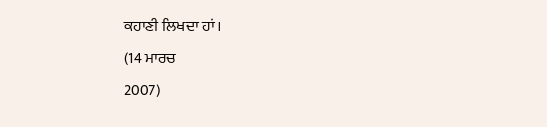ਕਹਾਣੀ ਲਿਖਦਾ ਹਾਂ।
(14 ਮਾਰਚ
2007)